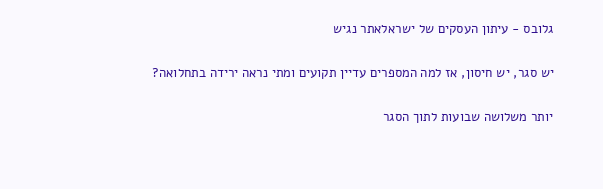גלובס - עיתון העסקים של ישראלאתר נגיש

יש סגר, יש חיסון, אז למה המספרים עדיין תקועים ומתי נראה ירידה בתחלואה?

יותר משלושה שבועות לתוך הסגר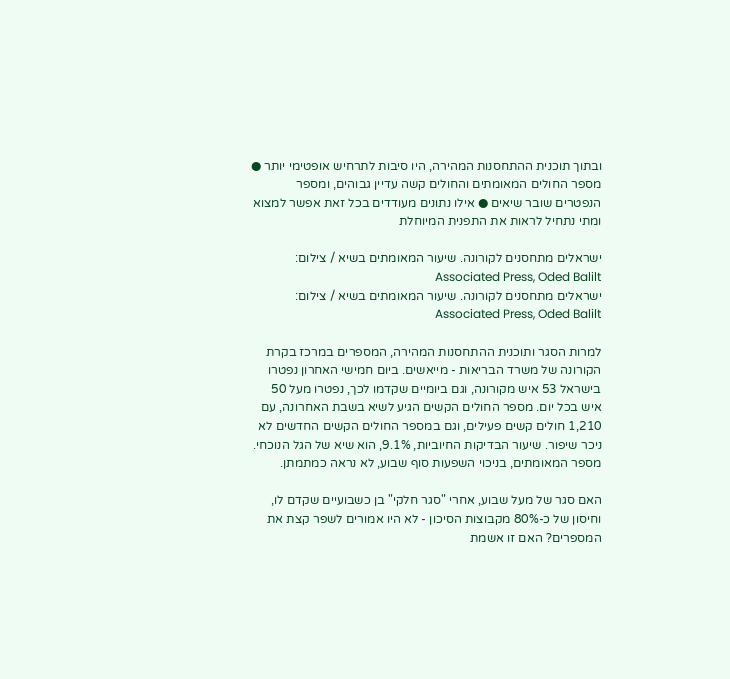ובתוך תוכנית ההתחסנות המהירה, היו סיבות לתרחיש אופטימי יותר ● מספר החולים המאומתים והחולים קשה עדיין גבוהים, ומספר הנפטרים שובר שיאים ● אילו נתונים מעודדים בכל זאת אפשר למצוא ומתי נתחיל לראות את התפנית המיוחלת

ישראלים מתחסנים לקורונה. שיעור המאומתים בשיא / צילום: Associated Press, Oded Balilt
ישראלים מתחסנים לקורונה. שיעור המאומתים בשיא / צילום: Associated Press, Oded Balilt

למרות הסגר ותוכנית ההתחסנות המהירה, המספרים במרכז בקרת הקורונה של משרד הבריאות - מייאשים. ביום חמישי האחרון נפטרו בישראל 53 איש מקורונה, וגם ביומיים שקדמו לכך, נפטרו מעל 50 איש בכל יום. מספר החולים הקשים הגיע לשיא בשבת האחרונה, עם 1,210 חולים קשים פעילים, וגם במספר החולים הקשים החדשים לא ניכר שיפור. שיעור הבדיקות החיוביות, 9.1%, הוא שיא של הגל הנוכחי. מספר המאומתים, בניכוי השפעות סוף שבוע, לא נראה כמתמתן.

האם סגר של מעל שבוע, אחרי "סגר חלקי" בן כשבועיים שקדם לו, וחיסון של כ-80% מקבוצות הסיכון - לא היו אמורים לשפר קצת את המספרים? האם זו אשמת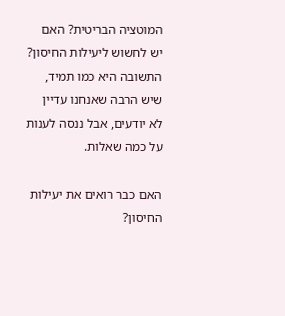המוטציה הבריטית? האם יש לחשוש ליעילות החיסון? התשובה היא כמו תמיד, שיש הרבה שאנחנו עדיין לא יודעים, אבל ננסה לענות על כמה שאלות.

האם כבר רואים את יעילות החיסון?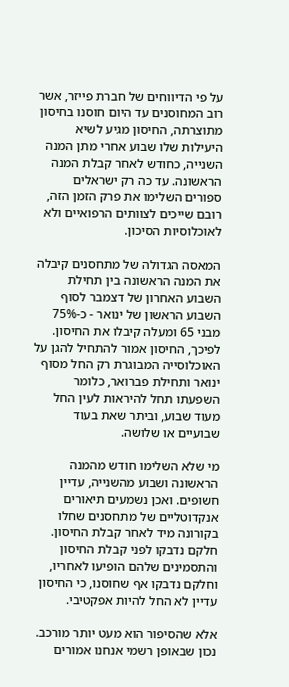על פי הדיווחים של חברת פייזר, אשר רוב המחוסנים עד היום חוסנו בחיסון מתוצרתה, החיסון מגיע לשיא היעילות שלו שבוע אחרי מתן המנה השנייה, כחודש לאחר קבלת המנה הראשונה. עד כה רק ישראלים ספורים השלימו את פרק הזמן הזה, רובם שייכים לצוותים הרפואיים ולא לאוכלוסיות הסיכון.

המאסה הגדולה של מתחסנים קיבלה את המנה הראשונה בין תחילת השבוע האחרון של דצמבר לסוף השבוע הראשון של ינואר - כ-75% מבני 65 ומעלה קיבלו את החיסון. לפיכך, החיסון אמור להתחיל להגן על האוכלוסייה המבוגרת רק החל מסוף ינואר ותחילת פברואר, כלומר השפעתו תחל להיראות לעין החל מעוד שבוע, וביתר שאת בעוד שבועיים או שלושה.

מי שלא השלימו חודש מהמנה הראשונה ושבוע מהשנייה, עדיין חשופים. ואכן נשמעים תיאורים אנקדוטליים של מתחסנים שחלו בקורונה מיד לאחר קבלת החיסון. חלקם נדבקו לפני קבלת החיסון והתסמינים שלהם הופיעו לאחריו, וחלקם נדבקו אף שחוסנו, כי החיסון עדיין לא החל להיות אפקטיבי.

אלא שהסיפור הוא מעט יותר מורכב. נכון שבאופן רשמי אנחנו אמורים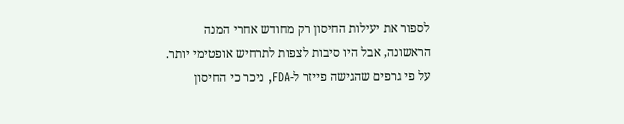לספור את יעילות החיסון רק מחודש אחרי המנה הראשונה, אבל היו סיבות לצפות לתרחיש אופטימי יותר. על פי גרפים שהגישה פייזר ל-FDA, ניכר כי החיסון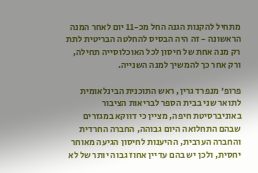מתחיל להקנות הגנה החל מכ-11 יום לאחר המנה הראשונה - זה היה הבסיס להחלטה הבריטית לתת רק מנה אחת של חיסון לכל האוכלוסייה תחילה, ורק אחר כך להמשיך למנה השנייה.

פרופ' מנפרד גרין, ראש התוכנית הבינלאומית לתואר שני בבית הספר לבריאות הציבור באוניברסיטת חיפה, מציין כי דווקא במגזרים שבהם התחלואה היום גבוהה, החברה החרדית והחברה הערבית, ההיענות לחיסון הגיעה מאוחר יחסית, ולכן יש בהם עדיין אחוז גבוה יותר של לא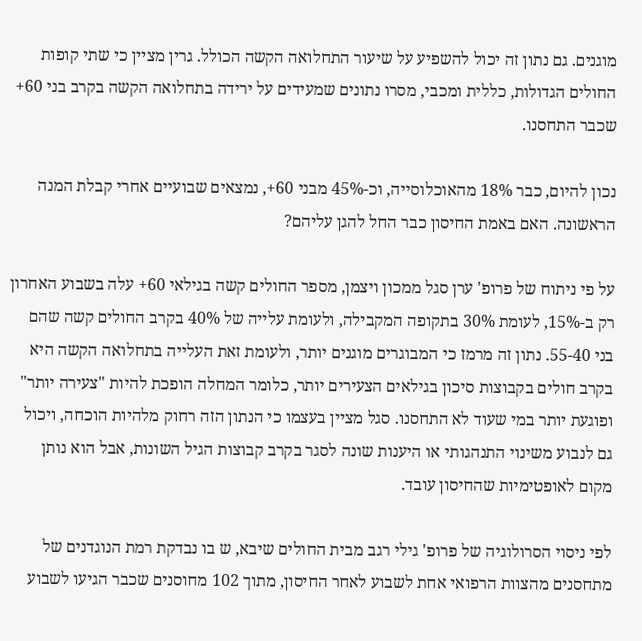מוגנים. גם נתון זה יכול להשפיע על שיעור התחלואה הקשה הכולל. גרין מציין כי שתי קופות החולים הגדולות, כללית ומכבי, מסרו נתונים שמעידים על ירידה בתחלואה הקשה בקרב בני 60+ שכבר התחסנו.

נכון להיום, כבר 18% מהאוכלוסייה, וכ-45% מבני 60+, נמצאים שבועיים אחרי קבלת המנה הראשונה. האם באמת החיסון כבר החל להגן עליהם?

על פי ניתוח של פרופ' ערן סגל ממכון ויצמן, מספר החולים קשה בגילאי 60+ עלה בשבוע האחרון רק ב-15%, לעומת 30% בתקופה המקבילה, ולעומת עלייה של 40% בקרב החולים קשה שהם בני 55-40. נתון זה מרמז כי המבוגרים מוגנים יותר, ולעומת זאת העלייה בתחלואה הקשה היא בקרב חולים בקבוצות סיכון בגילאים הצעירים יותר, כלומר המחלה הופכת להיות "צעירה יותר" ופוגעת יותר במי שעוד לא התחסנו. סגל מציין בעצמו כי הנתון הזה רחוק מלהיות הוכחה, ויכול גם לנבוע משינוי התנהגותי או היענות שונה לסגר בקרב קבוצות הגיל השונות, אבל הוא נותן מקום לאופטימיות שהחיסון עובד.

לפי ניסוי הסרולוגיה של פרופ' גילי רגב מבית החולים שיבא, ש בו נבדקת רמת הנוגדנים של מתחסנים מהצוות הרפואי אחת לשבוע לאחר החיסון, מתוך 102 מחוסנים שכבר הגיעו לשבוע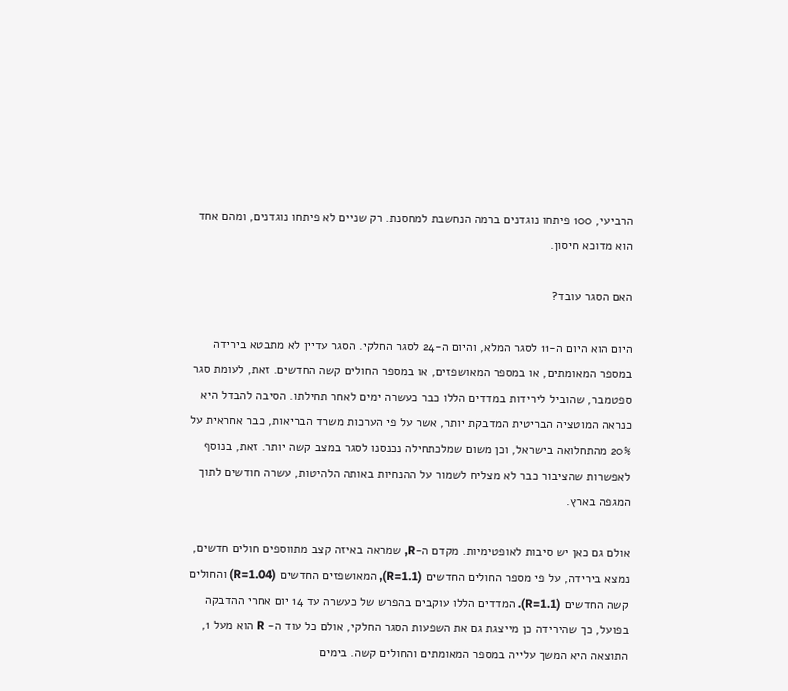הרביעי, 100 פיתחו נוגדנים ברמה הנחשבת למחסנת. רק שניים לא פיתחו נוגדנים, ומהם אחד הוא מדוכא חיסון.

האם הסגר עובד?

היום הוא היום ה-11 לסגר המלא, והיום ה-24 לסגר החלקי. הסגר עדיין לא מתבטא בירידה במספר המאומתים, או במספר המאושפזים, או במספר החולים קשה החדשים. זאת, לעומת סגר ספטמבר, שהוביל לירידות במדדים הללו כבר כעשרה ימים לאחר תחילתו. הסיבה להבדל היא כנראה המוטציה הבריטית המדבקת יותר, אשר על פי הערכות משרד הבריאות, כבר אחראית על 20% מהתחלואה בישראל, וכן משום שמלכתחילה נכנסנו לסגר במצב קשה יותר. זאת, בנוסף לאפשרות שהציבור כבר לא מצליח לשמור על ההנחיות באותה הלהיטות, עשרה חודשים לתוך המגפה בארץ.

אולם גם כאן יש סיבות לאופטימיות. מקדם ה-R, שמראה באיזה קצב מתווספים חולים חדשים, נמצא בירידה, על פי מספר החולים החדשים (R=1.1), המאושפזים החדשים (R=1.04) והחולים קשה החדשים (R=1.1). המדדים הללו עוקבים בהפרש של כעשרה עד 14 יום אחרי ההדבקה בפועל, כך שהירידה כן מייצגת גם את השפעות הסגר החלקי, אולם כל עוד ה- R הוא מעל 1, התוצאה היא המשך עלייה במספר המאומתים והחולים קשה. בימים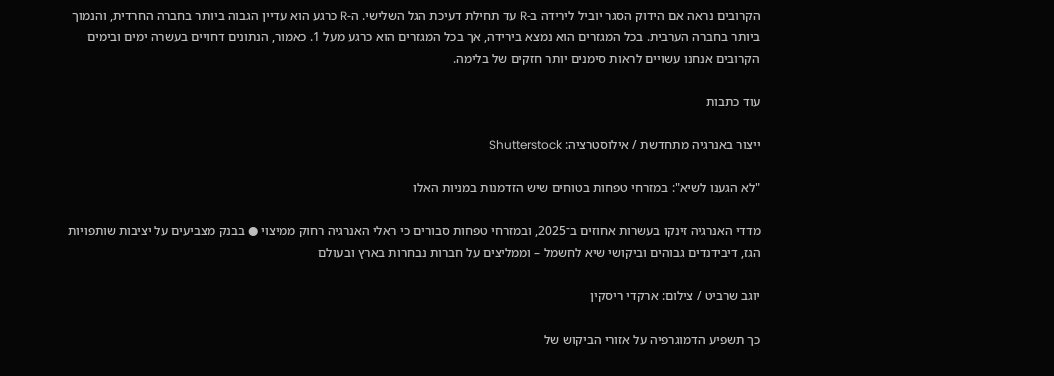הקרובים נראה אם הידוק הסגר יוביל לירידה ב-R עד תחילת דעיכת הגל השלישי. ה-R כרגע הוא עדיין הגבוה ביותר בחברה החרדית, והנמוך ביותר בחברה הערבית. בכל המגזרים הוא נמצא בירידה, אך בכל המגזרים הוא כרגע מעל 1. כאמור, הנתונים דחויים בעשרה ימים ובימים הקרובים אנחנו עשויים לראות סימנים יותר חזקים של בלימה.

עוד כתבות

ייצור באנרגיה מתחדשת / אילוסטרציה: Shutterstock

"לא הגענו לשיא": במזרחי טפחות בטוחים שיש הזדמנות במניות האלו

מדדי האנרגיה זינקו בעשרות אחוזים ב־2025, ובמזרחי טפחות סבורים כי ראלי האנרגיה רחוק ממיצוי ● בבנק מצביעים על יציבות שותפויות הגז, דיבידנדים גבוהים וביקושי שיא לחשמל – וממליצים על חברות נבחרות בארץ ובעולם

יוגב שרביט / צילום: ארקדי ריסקין

כך תשפיע הדמוגרפיה על אזורי הביקוש של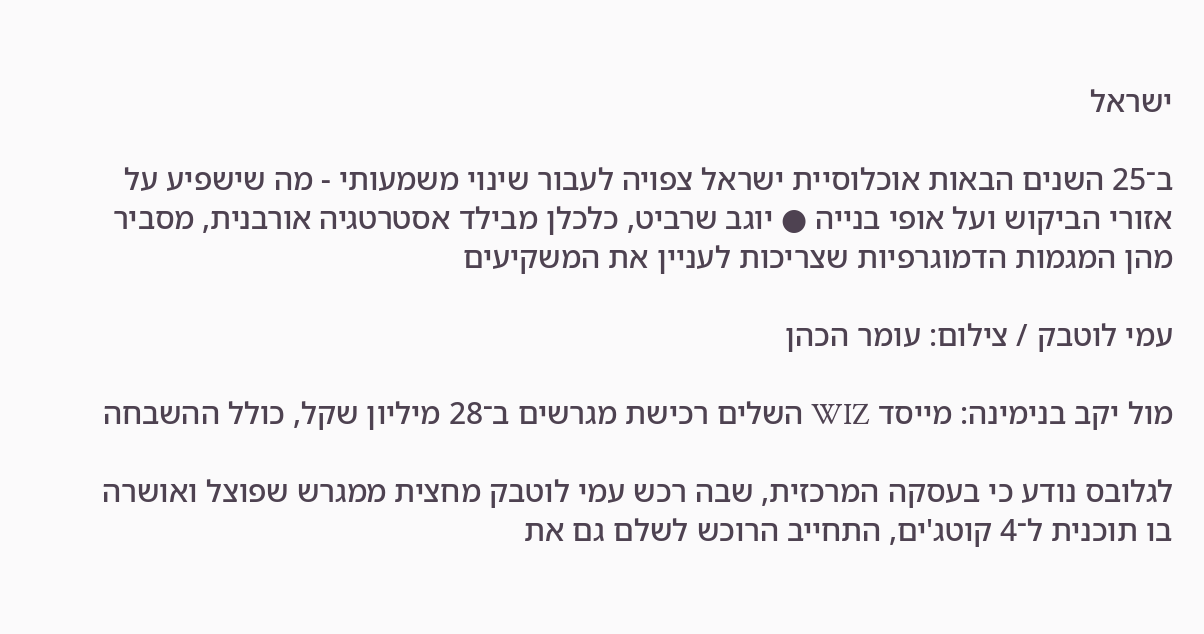ישראל

ב־25 השנים הבאות אוכלוסיית ישראל צפויה לעבור שינוי משמעותי - מה שישפיע על אזורי הביקוש ועל אופי בנייה ● יוגב שרביט, כלכלן מבילד אסטרטגיה אורבנית, מסביר מהן המגמות הדמוגרפיות שצריכות לעניין את המשקיעים

עמי לוטבק / צילום: עומר הכהן

מול יקב בנימינה: מייסד WIZ השלים רכישת מגרשים ב־28 מיליון שקל, כולל ההשבחה

לגלובס נודע כי בעסקה המרכזית, שבה רכש עמי לוטבק מחצית ממגרש שפוצל ואושרה בו תוכנית ל־4 קוטג'ים, התחייב הרוכש לשלם גם את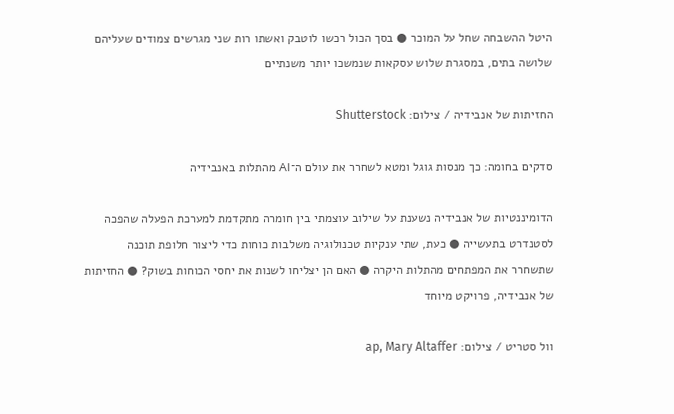היטל ההשבחה שחל על המוכר ● בסך הכול רכשו לוטבק ואשתו רות שני מגרשים צמודים שעליהם שלושה בתים, במסגרת שלוש עסקאות שנמשכו יותר משנתיים

החזיתות של אנבידיה / צילום: Shutterstock

סדקים בחומה: כך מנסות גוגל ומטא לשחרר את עולם ה־AI מהתלות באנבידיה

הדומיננטיות של אנבידיה נשענת על שילוב עוצמתי בין חומרה מתקדמת למערכת הפעלה שהפכה לסטנדרט בתעשייה ● כעת, שתי ענקיות טכנולוגיה משלבות כוחות כדי ליצור חלופת תוכנה שתשחרר את המפתחים מהתלות היקרה ● האם הן יצליחו לשנות את יחסי הכוחות בשוק? ● החזיתות של אנבידיה, פרויקט מיוחד

וול סטריט / צילום: ap, Mary Altaffer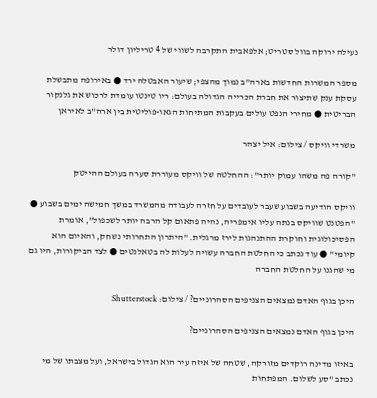נעילה ירוקה בוול סטריט; אלפאבית התקרבה לשווי של 4 טריליון דולר

מספר המשרות החדשות בארה"ב נמוך מהצפי; שיעור האבטלה ירד ● באירופה מתבשלת עסקת ענק שתיצור את חברת הכרייה הגדולה בעולם: ריו טינטו עומדת לרכוש את גלנקור הבריטית ● מחירי הנפט עולים בעקבות המתיחות הגאו-פוליטית בין ארה"ב לאיראן

משרדי וויקס / צילום: איל יצהר

"קורה פה משהו עמוק יותר": ההחלטה של וויקס מעוררת סערה בעולם ההייטק

וויקס הודיעה בשבוע שעבר לעובדים על חזרה לעבודה מהמשרד במשך חמישה ימים בשבוע ● "הפטנט שוויקס בנתה עליו אימפריה, נהיה פתאום קל הרבה יותר לשכפול", אומרת הפסיכולוגית וחוקרת ההתנהגות לירז מרגלית. "היתרון התחרותי נשחק, והאיום הוא קיומי" ● עוד נכתב כי החלטת החברה עשויה לעלות לה בטאלנטים ● לצד הביקורות, היו גם מי שהגנו על החלטת החברה

היכן בגוף האדם נמצאים הצניפים הסהרוניים? / צילום: Shutterstock

היכן בגוף האדם נמצאים הצניפים הסהרוניים?

באיזו מדינה רוקדים מזורקה, שטחה של איזה עיר הוא הגדול בישראל, ועל מצבתו של מי נכתב "סע לשלום. המפתחות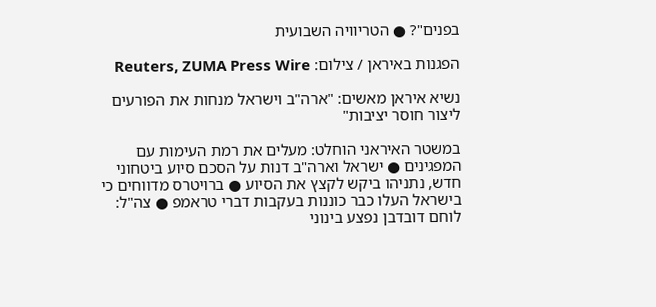בפנים"? ● הטריוויה השבועית

הפגנות באיראן / צילום: Reuters, ZUMA Press Wire

נשיא איראן מאשים: "ארה"ב וישראל מנחות את הפורעים ליצור חוסר יציבות"

במשטר האיראני הוחלט: מעלים את רמת העימות עם המפגינים ● ישראל וארה"ב דנות על הסכם סיוע ביטחוני חדש, נתניהו ביקש לקצץ את הסיוע ● ברויטרס מדווחים כי בישראל העלו כבר כוננות בעקבות דברי טראמפ ● צה"ל: לוחם דובדבן נפצע בינוני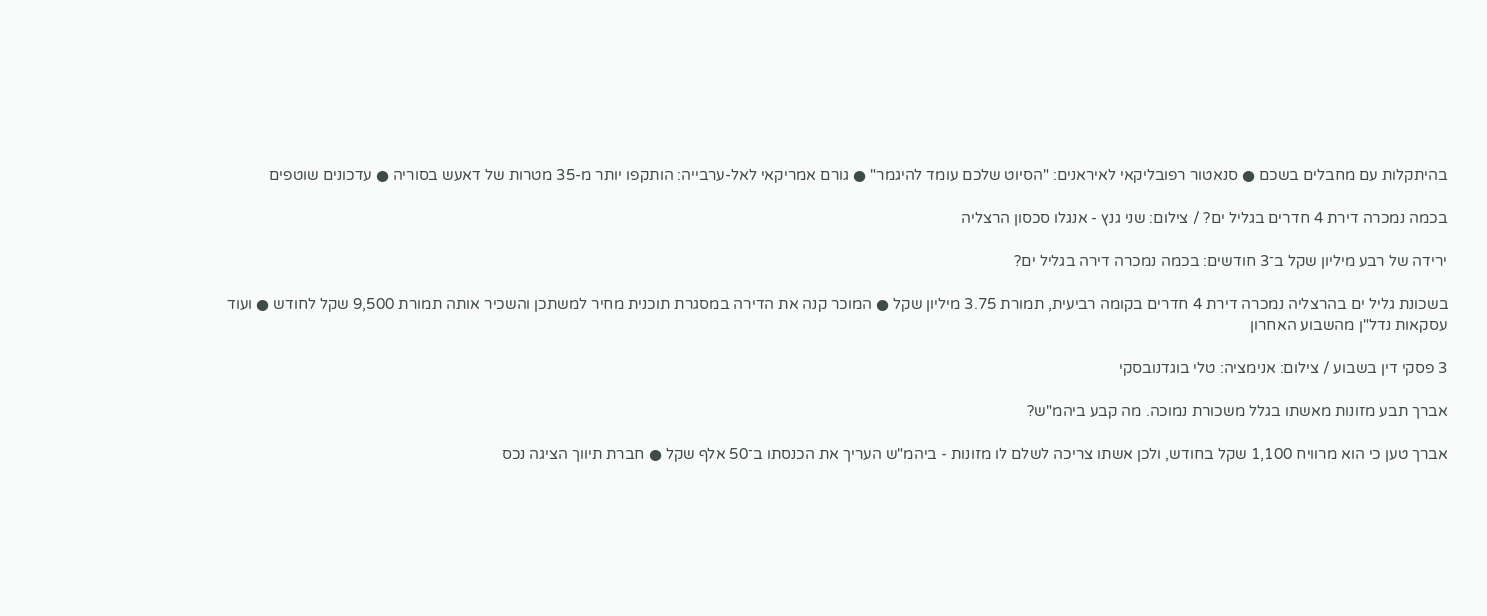בהיתקלות עם מחבלים בשכם ● סנאטור רפובליקאי לאיראנים: "הסיוט שלכם עומד להיגמר" ● גורם אמריקאי לאל-ערבייה: הותקפו יותר מ-35 מטרות של דאעש בסוריה ● עדכונים שוטפים

בכמה נמכרה דירת 4 חדרים בגליל ים? / צילום: שני גנץ - אנגלו סכסון הרצליה

ירידה של רבע מיליון שקל ב־3 חודשים: בכמה נמכרה דירה בגליל ים?

בשכונת גליל ים בהרצליה נמכרה דירת 4 חדרים בקומה רביעית, תמורת 3.75 מיליון שקל ● המוכר קנה את הדירה במסגרת תוכנית מחיר למשתכן והשכיר אותה תמורת 9,500 שקל לחודש ● ועוד עסקאות נדל"ן מהשבוע האחרון

3 פסקי דין בשבוע / צילום: אנימציה: טלי בוגדנובסקי

אברך תבע מזונות מאשתו בגלל משכורת נמוכה. מה קבע ביהמ"ש?

אברך טען כי הוא מרוויח 1,100 שקל בחודש, ולכן אשתו צריכה לשלם לו מזונות - ביהמ"ש העריך את הכנסתו ב־50 אלף שקל ● חברת תיווך הציגה נכס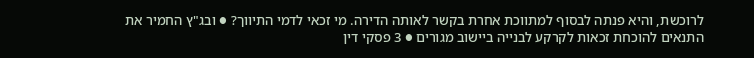לרוכשת, והיא פנתה לבסוף למתווכת אחרת בקשר לאותה הדירה. מי זכאי לדמי התיווך? ● ובג"ץ החמיר את התנאים להוכחת זכאות לקרקע לבנייה ביישוב מגורים ● 3 פסקי דין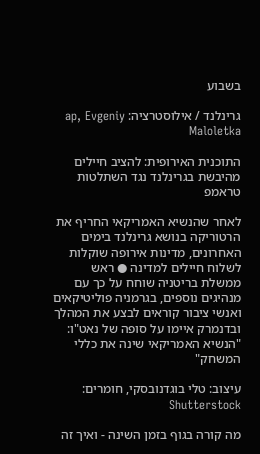בשבוע

גרינלנד / אילוסטרציה: ap, Evgeniy Maloletka

התוכנית האירופית: להציב חיילים מהיבשת בגרינלנד נגד השתלטות טראמפ

לאחר שהנשיא האמריקאי החריף את הרטוריקה בנושא גרינלנד בימים האחרונים, מדינות אירופה שוקלות לשלוח חיילים למדינה ● ראש ממשלת בריטניה שוחח על כך עם מנהיגים נוספים, בגרמניה פוליטיקאים ואנשי ציבור קוראים לבצע את המהלך ובדנמרק איימו על סופה של נאט"ו: "הנשיא האמריקאי שינה את כללי המשחק"

עיצוב: טלי בוגדנובסקי, חומרים: Shutterstock

מה קורה בגוף בזמן השינה - ואיך זה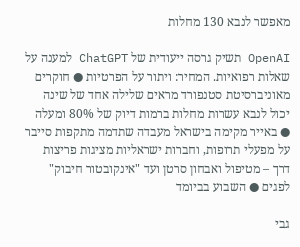מאפשר לנבא 130 מחלות

OpenAI תשיק גרסה ייעודית של ChatGPT למענה על שאלות רפואיות. המחיר: ויתור על הפרטיות ● חוקרים מאוניברסיטת סטנפורד מראים שלילה אחד של שינה יכול לנבא עשרות מחלות ברמות דיוק של 80% ומעלה ● באייר מקימה בישראל מעבדה שתדמה מתקפות סייבר על מפעלי תרופות, וחברות ישראליות מציגות פריצות דרך – מטיפול ואבחון סרטן ועד "אינקובטור חיבוק" לפגים ● השבוע בביומד

גבי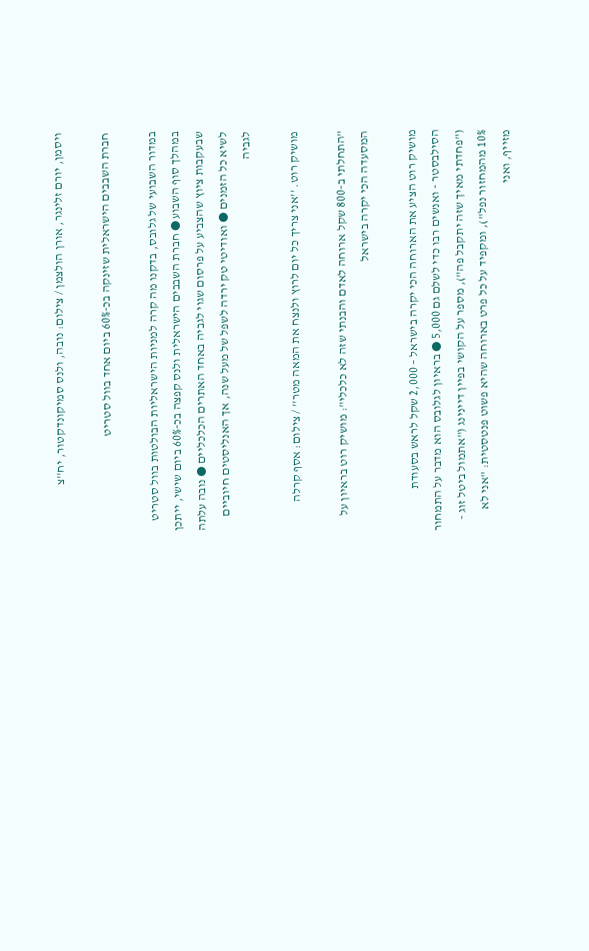ויסמן, יורם זלינגר, אורן הולצמן / צילום: נובה, ולנס סמיקונדקטור, יח''צ

חברת השבבים הישראלית שזינקה בכ-60% ביום אחד בוול סטריט

במדור השבועי של גלובס, בדקנו מה קרה למניות הישראליות הבולטות בוול סטריט במהלך סוף השבוע ● חברת השבבים הישראלית ולנס קפצה בכ-60% ביום שישי, ייתכן שבעקבות ציוץ שהצביע על פרסום שגוי לגביה באחד האתרים הכלכליים ● נובה עלתה לשיא כל הזמנים ● ואודיטי טק ירדה לשפל של מעל שנה, אך האנליסטים חיוביים לגביה

מושיק רוט. ''אני צריך כל יום לרוץ ולנצח את המאה מטר'' / צילום: אסף קרלה

"התחלתי ב-800 שקל ארוחה לאדם והבנתי שזה לא כלכלי": מושיק רוט בראיון על המסעדה הכי יקרה בישראל

מושיק רוט הציע את הארוחה הכי יקרה בישראל – 2,000 שקל לראש בסעודת הסילבסטר - ואנשים רבו כדי לשלם גם 5,000 ● בראיון לגלובס הוא מדבר על התמחור ("פחדתי מאיך שזה יתקבל פה"), מספר על הקושי בפיין דיינינג ("אתמול ביטל זוג - 10% מהמחזור נפל"), ומקפיד על כל פרט בארוחה שהיא פשוט פנטסטית: "אני לא מזייף, ואני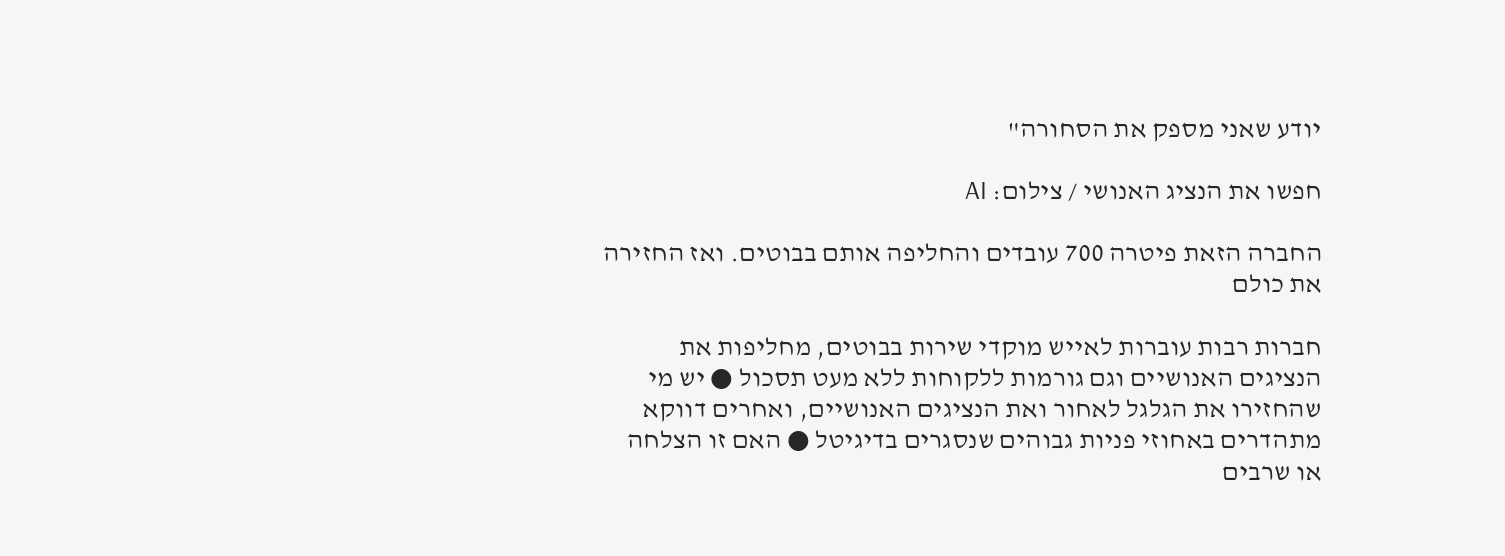יודע שאני מספק את הסחורה"

חפשו את הנציג האנושי / צילום: AI

החברה הזאת פיטרה 700 עובדים והחליפה אותם בבוטים. ואז החזירה את כולם

חברות רבות עוברות לאייש מוקדי שירות בבוטים, מחליפות את הנציגים האנושיים וגם גורמות ללקוחות ללא מעט תסכול ● יש מי שהחזירו את הגלגל לאחור ואת הנציגים האנושיים, ואחרים דווקא מתהדרים באחוזי פניות גבוהים שנסגרים בדיגיטל ● האם זו הצלחה או שרבים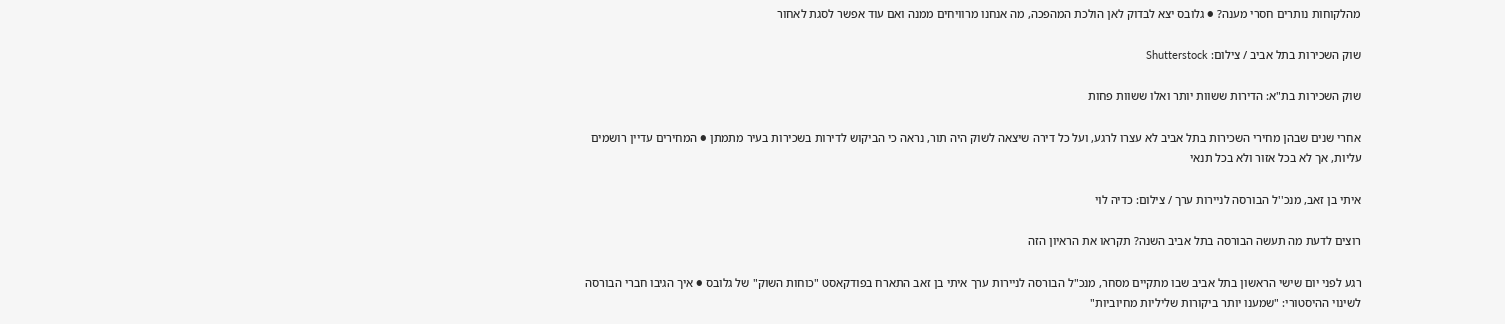מהלקוחות נותרים חסרי מענה? ● גלובס יצא לבדוק לאן הולכת המהפכה, מה אנחנו מרוויחים ממנה ואם עוד אפשר לסגת לאחור

שוק השכירות בתל אביב / צילום: Shutterstock

שוק השכירות בת"א: הדירות ששוות יותר ואלו ששוות פחות

אחרי שנים שבהן מחירי השכירות בתל אביב לא עצרו לרגע, ועל כל דירה שיצאה לשוק היה תור, נראה כי הביקוש לדירות בשכירות בעיר מתמתן ● המחירים עדיין רושמים עליות, אך לא בכל אזור ולא בכל תנאי

איתי בן זאב, מנכ''ל הבורסה לניירות ערך / צילום: כדיה לוי

רוצים לדעת מה תעשה הבורסה בתל אביב השנה? תקראו את הראיון הזה

רגע לפני יום שישי הראשון בתל אביב שבו מתקיים מסחר, מנכ"ל הבורסה לניירות ערך איתי בן זאב התארח בפודקאסט "כוחות השוק" של גלובס ● איך הגיבו חברי הבורסה לשינוי ההיסטורי: "שמענו יותר ביקורות שליליות מחיוביות"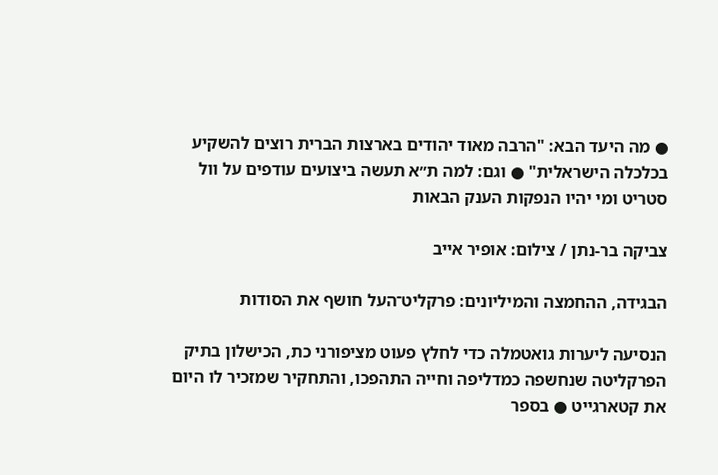● מה היעד הבא: "הרבה מאוד יהודים בארצות הברית רוצים להשקיע בכלכלה הישראלית" ● וגם: למה ת״א תעשה ביצועים עודפים על וול סטריט ומי יהיו הנפקות הענק הבאות

צביקה בר-נתן / צילום: אופיר אייב

הבגידה, ההחמצה והמיליונים: פרקליט־העל חושף את הסודות

הנסיעה ליערות גואטמלה כדי לחלץ פעוט מציפורני כת, הכישלון בתיק הפרקליטה שנחשפה כמדליפה וחייה התהפכו, והתחקיר שמזכיר לו היום את קטארגייט ● בספר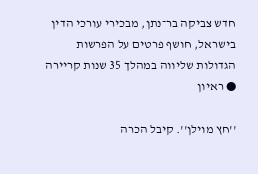חדש צביקה בר־נתן, מבכירי עורכי הדין בישראל, חושף פרטים על הפרשות הגדולות שליווה במהלך 35 שנות קריירה ● ראיון

''חץ מוילן''. קיבל הכרה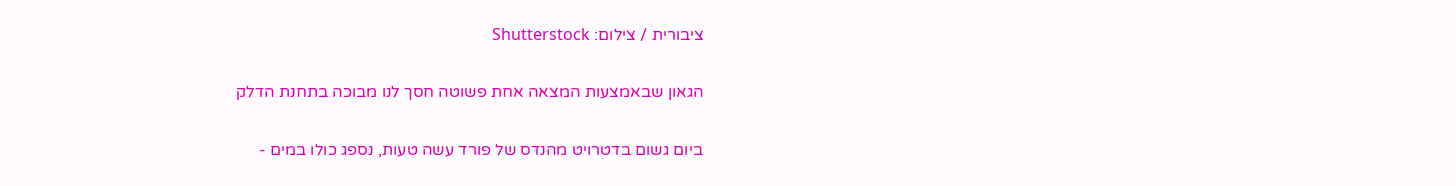ציבורית / צילום: Shutterstock

הגאון שבאמצעות המצאה אחת פשוטה חסך לנו מבוכה בתחנת הדלק

ביום גשום בדטרויט מהנדס של פורד עשה טעות, נספג כולו במים -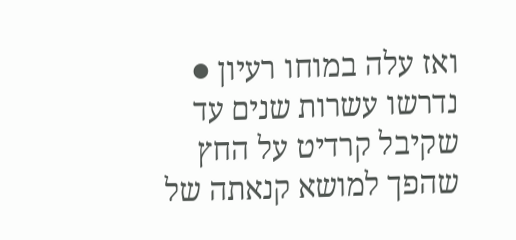ואז עלה במוחו רעיון ● נדרשו עשרות שנים עד שקיבל קרדיט על החץ שהפך למושא קנאתה של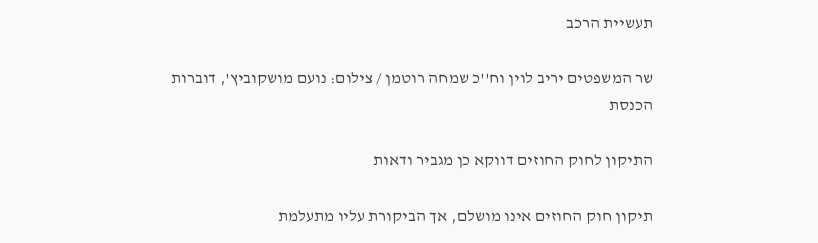תעשיית הרכב

שר המשפטים יריב לוין וח''כ שמחה רוטמן / צילום: נועם מושקוביץ', דוברות הכנסת

התיקון לחוק החוזים דווקא כן מגביר ודאות

תיקון חוק החוזים אינו מושלם, אך הביקורת עליו מתעלמת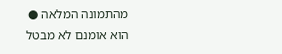מהתמונה המלאה ● הוא אומנם לא מבטל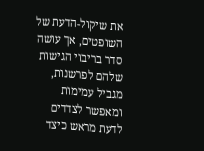את שיקול-הדעת של השופטים, אך עושה סדר בריבוי הגישות שלהם לפרשנות, מגביל עמימות ומאפשר לצדדים לדעת מראש כיצד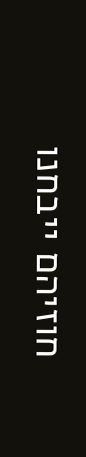חוזיהם ייבחנו